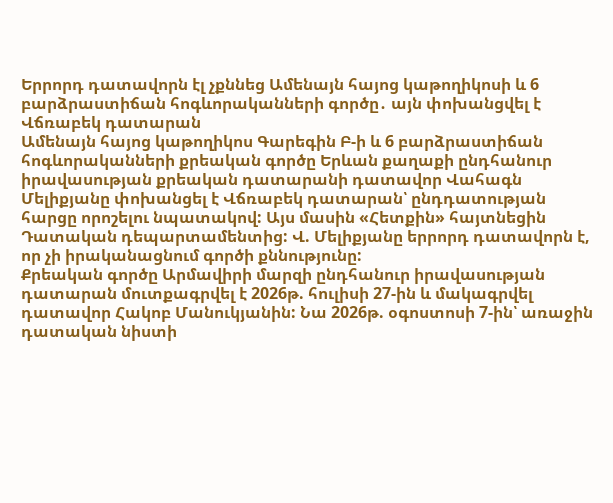Երրորդ դատավորն էլ չքննեց Ամենայն հայոց կաթողիկոսի և 6 բարձրաստիճան հոգևորականների գործը․ այն փոխանցվել է Վճռաբեկ դատարան
Ամենայն հայոց կաթողիկոս Գարեգին Բ-ի և 6 բարձրաստիճան հոգևորականների քրեական գործը Երևան քաղաքի ընդհանուր իրավասության քրեական դատարանի դատավոր Վահագն Մելիքյանը փոխանցել է Վճռաբեկ դատարան՝ ընդդատության հարցը որոշելու նպատակով: Այս մասին «Հետքին» հայտնեցին Դատական դեպարտամենտից: Վ. Մելիքյանը երրորդ դատավորն է, որ չի իրականացնում գործի քննությունը:
Քրեական գործը Արմավիրի մարզի ընդհանուր իրավասության դատարան մուտքագրվել է 2026թ. հուլիսի 27-ին և մակագրվել դատավոր Հակոբ Մանուկյանին: Նա 2026թ. օգոստոսի 7-ին՝ առաջին դատական նիստի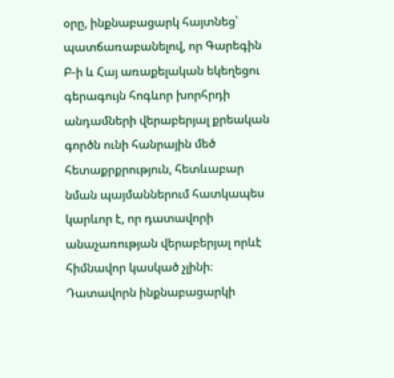օրը, ինքնաբացարկ հայտնեց՝ պատճառաբանելով, որ Գարեգին Բ-ի և Հայ առաքելական եկեղեցու գերագույն հոգևոր խորհրդի անդամների վերաբերյալ քրեական գործն ունի հանրային մեծ հետաքրքրություն, հետևաբար նման պայմաններում հատկապես կարևոր է, որ դատավորի անաչառության վերաբերյալ որևէ հիմնավոր կասկած չլինի։
Դատավորն ինքնաբացարկի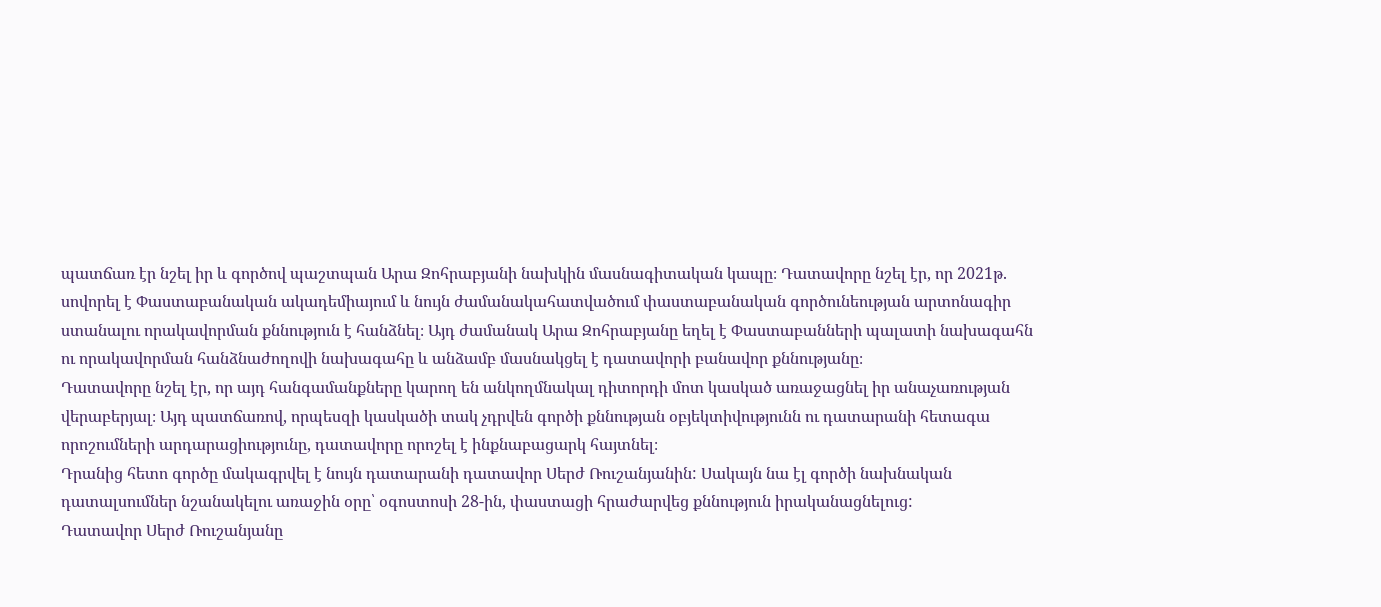պատճառ էր նշել իր և գործով պաշտպան Արա Զոհրաբյանի նախկին մասնագիտական կապը։ Դատավորը նշել էր, որ 2021թ. սովորել է Փաստաբանական ակադեմիայում և նույն ժամանակահատվածում փաստաբանական գործունեության արտոնագիր ստանալու որակավորման քննություն է հանձնել։ Այդ ժամանակ Արա Զոհրաբյանը եղել է Փաստաբանների պալատի նախագահն ու որակավորման հանձնաժողովի նախագահը և անձամբ մասնակցել է դատավորի բանավոր քննությանը։
Դատավորը նշել էր, որ այդ հանգամանքները կարող են անկողմնակալ դիտորդի մոտ կասկած առաջացնել իր անաչառության վերաբերյալ։ Այդ պատճառով, որպեսզի կասկածի տակ չդրվեն գործի քննության օբյեկտիվությունն ու դատարանի հետագա որոշումների արդարացիությունը, դատավորը որոշել է ինքնաբացարկ հայտնել։
Դրանից հետո գործը մակագրվել է նույն դատարանի դատավոր Սերժ Ռուշանյանին: Սակայն նա էլ գործի նախնական դատալսումներ նշանակելու առաջին օրը՝ օգոստոսի 28-ին, փաստացի հրաժարվեց քննություն իրականացնելուց:
Դատավոր Սերժ Ռուշանյանը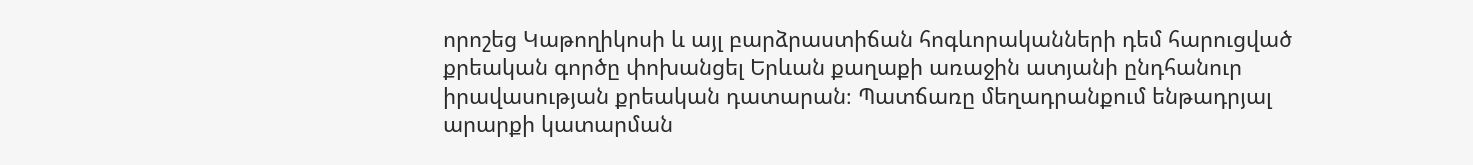որոշեց Կաթողիկոսի և այլ բարձրաստիճան հոգևորականների դեմ հարուցված քրեական գործը փոխանցել Երևան քաղաքի առաջին ատյանի ընդհանուր իրավասության քրեական դատարան։ Պատճառը մեղադրանքում ենթադրյալ արարքի կատարման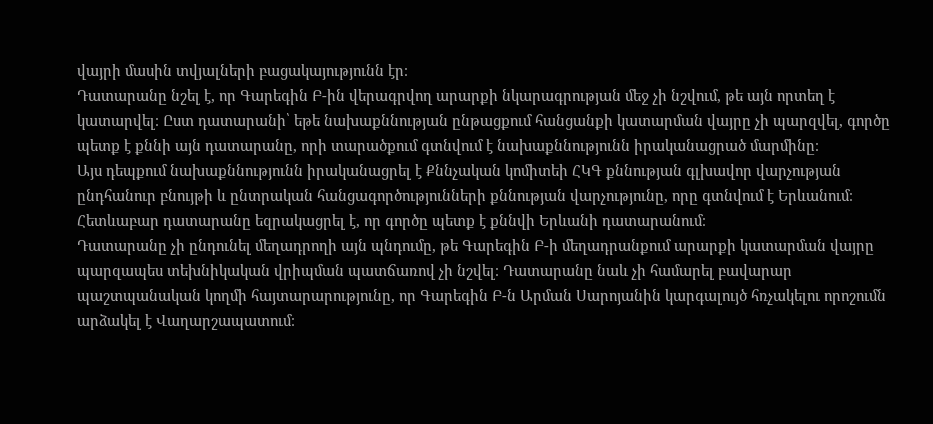վայրի մասին տվյալների բացակայությունն էր։
Դատարանը նշել է, որ Գարեգին Բ-ին վերագրվող արարքի նկարագրության մեջ չի նշվում, թե այն որտեղ է կատարվել։ Ըստ դատարանի՝ եթե նախաքննության ընթացքում հանցանքի կատարման վայրը չի պարզվել, գործը պետք է քննի այն դատարանը, որի տարածքում գտնվում է նախաքննությունն իրականացրած մարմինը։
Այս դեպքում նախաքննությունն իրականացրել է Քննչական կոմիտեի ՀԿԳ քննության գլխավոր վարչության ընդհանուր բնույթի և ընտրական հանցագործությունների քննության վարչությունը, որը գտնվում է Երևանում։ Հետևաբար դատարանը եզրակացրել է, որ գործը պետք է քննվի Երևանի դատարանում։
Դատարանը չի ընդունել մեղադրողի այն պնդումը, թե Գարեգին Բ-ի մեղադրանքում արարքի կատարման վայրը պարզապես տեխնիկական վրիպման պատճառով չի նշվել։ Դատարանը նաև չի համարել բավարար պաշտպանական կողմի հայտարարությունը, որ Գարեգին Բ-ն Արման Սարոյանին կարգալույծ հռչակելու որոշումն արձակել է Վաղարշապատում։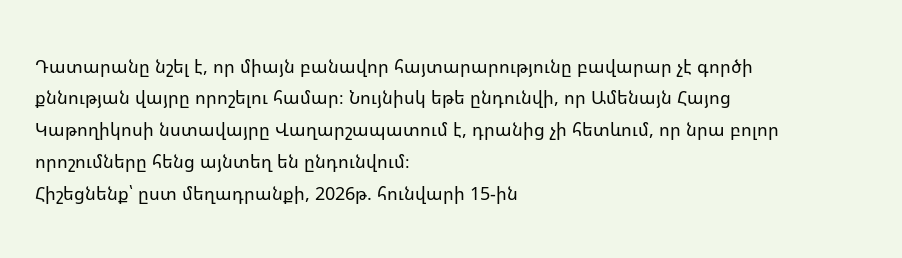Դատարանը նշել է, որ միայն բանավոր հայտարարությունը բավարար չէ գործի քննության վայրը որոշելու համար։ Նույնիսկ եթե ընդունվի, որ Ամենայն Հայոց Կաթողիկոսի նստավայրը Վաղարշապատում է, դրանից չի հետևում, որ նրա բոլոր որոշումները հենց այնտեղ են ընդունվում։
Հիշեցնենք՝ ըստ մեղադրանքի, 2026թ. հունվարի 15-ին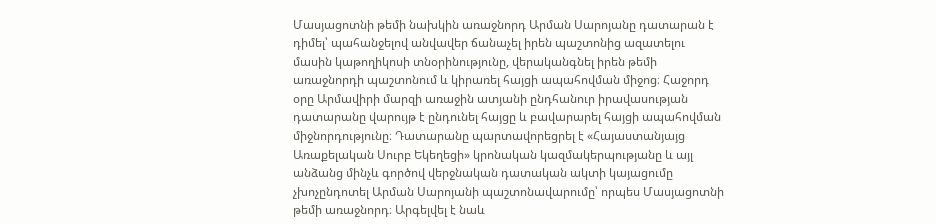Մասյացոտնի թեմի նախկին առաջնորդ Արման Սարոյանը դատարան է դիմել՝ պահանջելով անվավեր ճանաչել իրեն պաշտոնից ազատելու մասին կաթողիկոսի տնօրինությունը, վերականգնել իրեն թեմի առաջնորդի պաշտոնում և կիրառել հայցի ապահովման միջոց։ Հաջորդ օրը Արմավիրի մարզի առաջին ատյանի ընդհանուր իրավասության դատարանը վարույթ է ընդունել հայցը և բավարարել հայցի ապահովման միջնորդությունը։ Դատարանը պարտավորեցրել է «Հայաստանյայց Առաքելական Սուրբ Եկեղեցի» կրոնական կազմակերպությանը և այլ անձանց մինչև գործով վերջնական դատական ակտի կայացումը չխոչընդոտել Արման Սարոյանի պաշտոնավարումը՝ որպես Մասյացոտնի թեմի առաջնորդ։ Արգելվել է նաև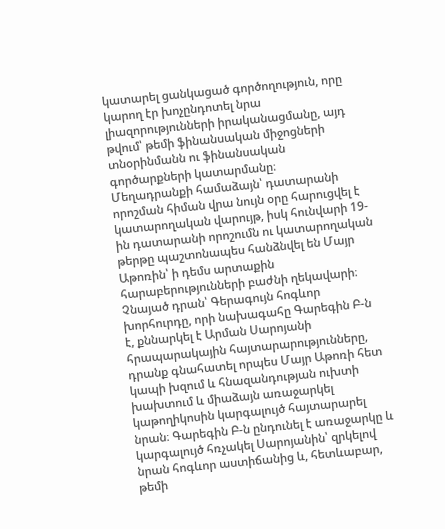կատարել ցանկացած գործողություն, որը կարող էր խոչընդոտել նրա լիազորությունների իրականացմանը, այդ թվում՝ թեմի ֆինանսական միջոցների տնօրինմանն ու ֆինանսական գործարքների կատարմանը։
Մեղադրանքի համաձայն՝ դատարանի որոշման հիման վրա նույն օրը հարուցվել է կատարողական վարույթ, իսկ հունվարի 19-ին դատարանի որոշումն ու կատարողական թերթը պաշտոնապես հանձնվել են Մայր Աթոռին՝ ի դեմս արտաքին հարաբերությունների բաժնի ղեկավարի։
Չնայած դրան՝ Գերագույն հոգևոր խորհուրդը, որի նախագահը Գարեգին Բ-ն է, քննարկել է Արման Սարոյանի հրապարակային հայտարարությունները, դրանք գնահատել որպես Մայր Աթոռի հետ կապի խզում և հնազանդության ուխտի խախտում և միաձայն առաջարկել կաթողիկոսին կարգալույծ հայտարարել նրան։ Գարեգին Բ-ն ընդունել է առաջարկը և կարգալույծ հռչակել Սարոյանին՝ զրկելով նրան հոգևոր աստիճանից և, հետևաբար, թեմի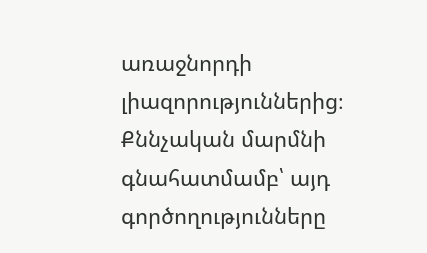առաջնորդի լիազորություններից։
Քննչական մարմնի գնահատմամբ՝ այդ գործողությունները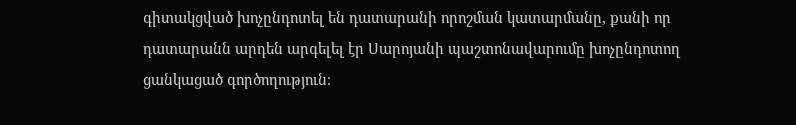գիտակցված խոչընդոտել են դատարանի որոշման կատարմանը, քանի որ դատարանն արդեն արգելել էր Սարոյանի պաշտոնավարումը խոչընդոտող ցանկացած գործողություն։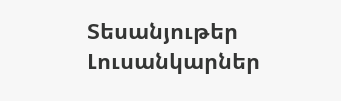Տեսանյութեր
Լուսանկարներ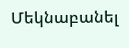Մեկնաբանել